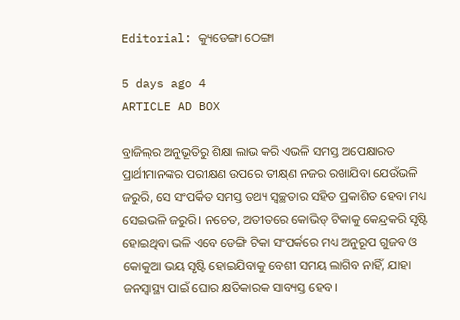Editorial: କ୍ୟୁଡେଙ୍ଗା ଠେଙ୍ଗା

5 days ago 4
ARTICLE AD BOX

ବ୍ରାଜିଲ୍‌ର ଅନୁଭୂତିରୁ ଶିକ୍ଷା ଲାଭ କରି ଏଭଳି ସମସ୍ତ ଅପେକ୍ଷାରତ ପ୍ରାର୍ଥୀମାନଙ୍କର ପରୀକ୍ଷଣ ଉପରେ ତୀକ୍ଷ୍‌ଣ ନଜର ରଖାଯିବା ଯେଉଁଭଳି ଜରୁରି, ସେ ସଂପର୍କିତ ସମସ୍ତ ତଥ୍ୟ ସ୍ବଚ୍ଛତାର ସହିତ ପ୍ରକାଶିତ ହେବା ମଧ୍ୟ ସେଇଭଳି ଜରୁରି। ନଚେତ, ଅତୀତରେ କୋଭିଡ୍ ଟିକାକୁ କେନ୍ଦ୍ରକରି ସୃଷ୍ଟି ହୋଇଥିବା ଭଳି ଏବେ ଡେଙ୍ଗି ଟିକା ସଂପର୍କରେ ମଧ୍ୟ ଅନୁରୂପ ଗୁଜବ ଓ କୋକୁଆ ଭୟ ସୃଷ୍ଟି ହୋଇଯିବାକୁ ବେଶୀ ସମୟ ଲାଗିବ ନାହିଁ, ଯାହା ଜନସ୍ବାସ୍ଥ୍ୟ ପାଇଁ ଘୋର କ୍ଷତିକାରକ ସାବ୍ୟସ୍ତ ହେବ।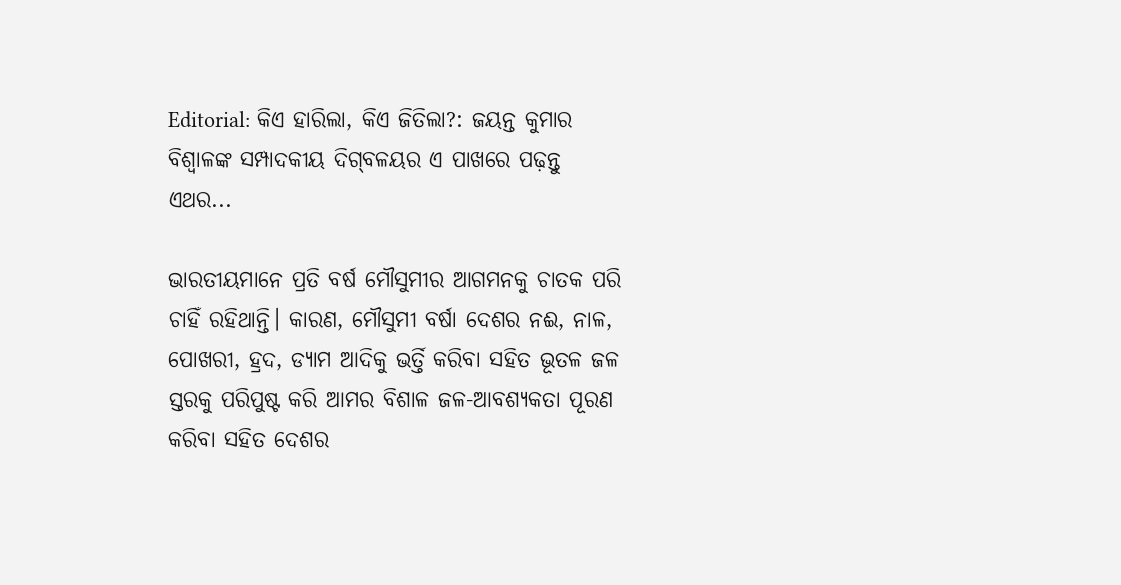Editorial: କିଏ ହାରିଲା, କିଏ ଜିତିଲା?: ଜୟନ୍ତ କୁମାର ବିଶ୍ବାଳଙ୍କ ସମ୍ପାଦକୀୟ ଦିଗ୍‌ବଳୟର ଏ ପାଖରେ‌ ପଢ଼ନ୍ତୁ ଏଥର...

ଭାରତୀୟମାନେ ପ୍ରତି ବର୍ଷ ମୌସୁମୀର ଆଗମନକୁ ଚାତକ ପରି ଚାହିଁ ରହିଥାନ୍ତି। କାରଣ, ମୌସୁମୀ ବର୍ଷା ଦେଶର ନଈ, ନାଳ, ପୋଖରୀ, ହ୍ରଦ, ଡ୍ୟାମ ଆଦିକୁ ଭର୍ତ୍ତି କରିବା ସହିତ ଭୂତଳ ଜଳ ସ୍ତରକୁ ପରିପୁଷ୍ଟ କରି ଆମର ବିଶାଳ ଜଳ-ଆବଶ୍ୟକତା ପୂରଣ କରିବା ସହିତ ଦେଶର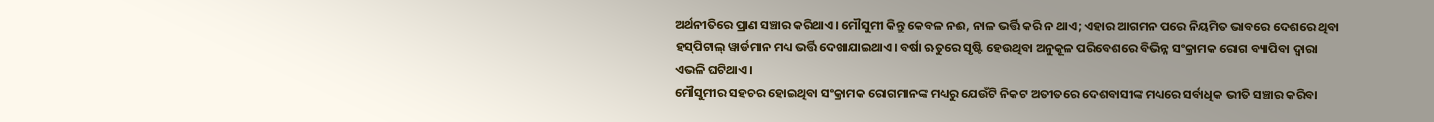ଅର୍ଥନୀତିରେ ପ୍ରାଣ ସଞ୍ଚାର କରିଥାଏ। ମୌସୁମୀ କିନ୍ତୁ କେବଳ ନଈ, ନାଳ ଭର୍ତ୍ତି କରି ନ ଥାଏ; ଏହାର ଆଗମନ ପରେ ନିୟମିତ ଭାବରେ ଦେଶରେ ଥିବା ହସ୍‌ପିଟାଲ୍ ୱାର୍ଡମାନ ମଧ୍ୟ ଭର୍ତ୍ତି ଦେଖାଯାଇଥାଏ। ବର୍ଷା ଋତୁରେ ସୃଷ୍ଟି ହେଉଥିବା ଅନୁକୂଳ ପରିବେଶରେ ବିଭିନ୍ନ ସଂକ୍ରାମକ ରୋଗ ବ୍ୟାପିବା ଦ୍ବାରା ଏଭଳି ଘଟିଥାଏ।
ମୌସୁମୀର ସହଚର ହୋଇଥିବା ସଂକ୍ରାମକ ରୋଗମାନଙ୍କ ମଧ୍ୟରୁ ଯେଉଁଟି ନିକଟ ଅତୀତରେ ଦେଶବାସୀଙ୍କ ମଧ୍ୟରେ ସର୍ବାଧିକ ଭୀତି ସଞ୍ଚାର କରିବା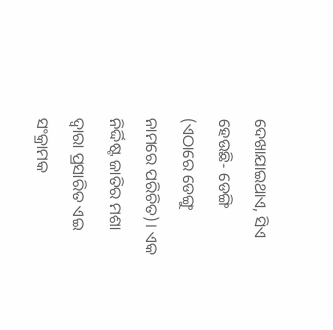ଦେଖାଯାଇଥାଏ, ସିଏ ହେଉଛି- ଡେଙ୍ଗି (ଏଠାରେ ଡେଙ୍ଗୁ ନାମରେ ପରିଚିତ)। ଏକ ନିର୍ଦ୍ଦିଷ୍ଟ ଜାତିର ମଶା ଦ୍ବାରା ପ୍ରସାରିତ ଏଇ ସଂକ୍ରାମକ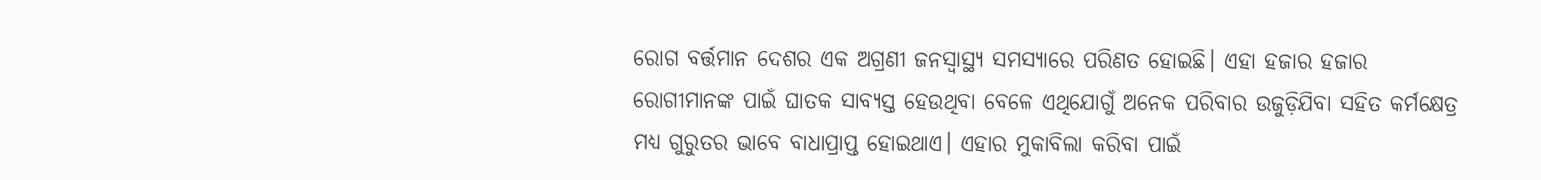ରୋଗ ବର୍ତ୍ତମାନ ଦେଶର ଏକ ଅଗ୍ରଣୀ ଜନସ୍ବାସ୍ଥ୍ୟ ସମସ୍ୟାରେ ପରିଣତ ହୋଇଛି। ଏହା ହଜାର ହଜାର ରୋଗୀମାନଙ୍କ ପାଇଁ ଘାତକ ସାବ୍ୟସ୍ତ ହେଉଥିବା ବେଳେ ଏଥିଯୋଗୁଁ ଅନେକ ପରିବାର ଉଜୁଡ଼ିଯିବା ସହିତ କର୍ମକ୍ଷେତ୍ର ମଧ୍ୟ ଗୁରୁତର ଭାବେ ବାଧାପ୍ରାପ୍ତ ହୋଇଥାଏ। ଏହାର ମୁକାବିଲା କରିବା ପାଇଁ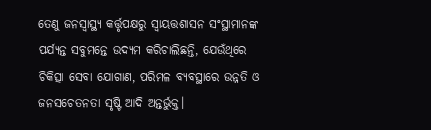ତେଣୁ ଜନସ୍ବାସ୍ଥ୍ୟ କର୍ତ୍ତୃପକ୍ଷରୁ ସ୍ବାୟତ୍ତଶାସନ ସଂସ୍ଥାମାନଙ୍କ ପର୍ଯ୍ୟନ୍ତ ସବୁମନ୍ତେ ଉଦ୍ୟମ କରିଚାଲିଛନ୍ତି, ଯେଉଁଥିରେ ଚିକିତ୍ସା ସେବା ଯୋଗାଣ, ପରିମଳ ବ୍ୟବସ୍ଥାରେ ଉନ୍ନତି ଓ ଜନସଚେତନତା ସୃଷ୍ଟି ଆଦି ଅନ୍ତର୍ଭୁକ୍ତ।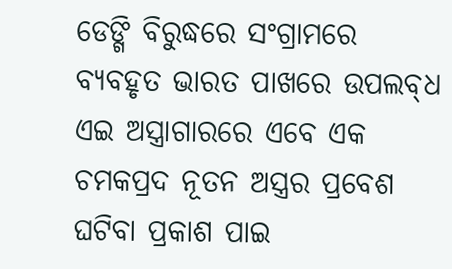ଡେଙ୍ଗି ବିରୁଦ୍ଧରେ ସଂଗ୍ରାମରେ ବ୍ୟବହୃତ ଭାରତ ପାଖରେ ଉପଲବ୍‌ଧ ଏଇ ଅସ୍ତ୍ରାଗାରରେ ଏବେ ଏକ ଚମକପ୍ରଦ ନୂତନ ଅସ୍ତ୍ରର ପ୍ରବେଶ ଘଟିବା ପ୍ରକାଶ ପାଇ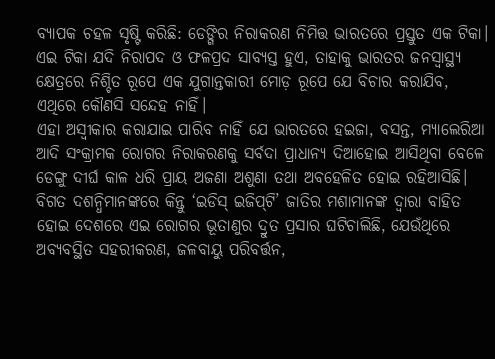ବ୍ୟାପକ ଚହଳ ସୃଷ୍ଟି କରିଛି: ଡେଙ୍ଗିର ନିରାକରଣ ନିମିତ୍ତ ଭାରତରେ ପ୍ରସ୍ତୁତ ଏକ ଟିକା। ଏଇ ଟିକା ଯଦି ନିରାପଦ ଓ ଫଳପ୍ରଦ ସାବ୍ୟସ୍ତ ହୁଏ, ତାହାକୁ ଭାରତର ଜନସ୍ବାସ୍ଥ୍ୟ କ୍ଷେତ୍ରରେ ନିଶ୍ଚିତ ରୂପେ ଏକ ଯୁଗାନ୍ତକାରୀ ମୋଡ଼ ରୂପେ ଯେ ବିଚାର କରାଯିବ, ଏଥିରେ କୌଣସି ସନ୍ଦେହ ନାହିଁ।
ଏହା ଅସ୍ବୀକାର କରାଯାଇ ପାରିବ ନାହିଁ ଯେ ଭାରତରେ ହଇଜା, ବସନ୍ତ, ମ୍ୟାଲେରିଆ ଆଦି ସଂକ୍ରାମକ ରୋଗର ନିରାକରଣକୁ ସର୍ବଦା ପ୍ରାଧାନ୍ୟ ଦିଆହୋଇ ଆସିଥିବା ବେଳେ ଡେଙ୍ଗୁ ଦୀର୍ଘ କାଳ ଧରି ପ୍ରାୟ ଅଜଣା ଅଶୁଣା ତଥା ଅବହେଳିତ ହୋଇ ରହିଆସିଛି। ବିଗତ ଦଶନ୍ଧିମାନଙ୍କରେ କିନ୍ତୁ ‘ଇଡିସ୍ ଇଜିପ୍‌ଟି’ ଜାତିର ମଶାମାନଙ୍କ ଦ୍ବାରା ବାହିତ ହୋଇ ଦେଶରେ ଏଇ ରୋଗର ଭୂତାଣୁର ଦ୍ରୁତ ପ୍ରସାର ଘଟିଚାଲିଛି, ଯେଉଁଥିରେ ଅବ୍ୟବସ୍ଥିତ ସହରୀକରଣ, ଜଳବାୟୁ ପରିବର୍ତ୍ତନ,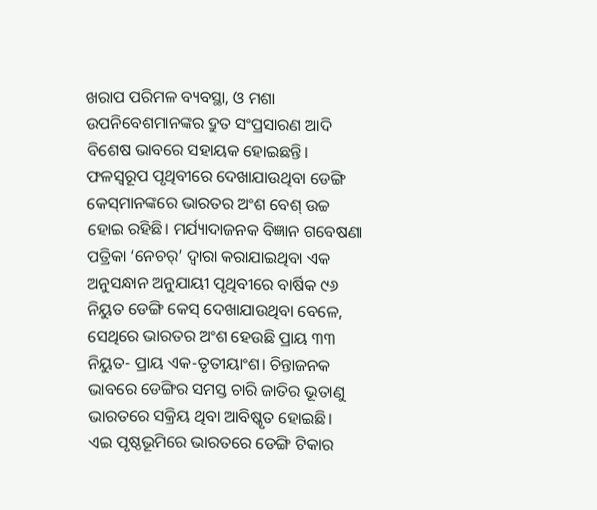ଖରାପ ପରିମଳ ବ୍ୟବସ୍ଥା, ଓ ମଶା ଉପନିବେଶମାନଙ୍କର ଦ୍ରୁତ ସଂପ୍ରସାରଣ ଆଦି ବିଶେଷ ଭାବରେ ସହାୟକ ହୋଇଛନ୍ତି। ଫଳସ୍ବରୂପ ପୃଥିବୀରେ ଦେଖାଯାଉଥିବା ଡେଙ୍ଗି କେସ୍‌ମାନଙ୍କରେ ଭାରତର ଅଂଶ ବେଶ୍ ଉଚ୍ଚ ହୋଇ ରହିଛି। ମର୍ଯ୍ୟାଦାଜନକ ବିଜ୍ଞାନ ଗବେଷଣା ପତ୍ରିକା ‘ନେଚର୍’ ଦ୍ବାରା କରାଯାଇଥିବା ଏକ ଅନୁସନ୍ଧାନ ଅନୁଯାୟୀ ପୃଥିବୀରେ ବାର୍ଷିକ ୯୬ ନିୟୁତ ଡେଙ୍ଗି କେସ୍ ଦେଖାଯାଉଥିବା ବେଳେ, ସେଥିରେ ଭାରତର ଅଂଶ ହେଉଛି ପ୍ରାୟ ୩୩ ନିୟୁତ- ପ୍ରାୟ ଏକ-ତୃତୀୟାଂଶ। ଚିନ୍ତାଜନକ ଭାବରେ ଡେଙ୍ଗିର ସମସ୍ତ ଚାରି ଜାତିର ଭୂତାଣୁ ଭାରତରେ ସକ୍ରିୟ ଥିବା ଆବିଷ୍କୃତ ହୋଇଛି।
ଏଇ ପୃଷ୍ଠଭୂମିରେ ଭାରତରେ ଡେଙ୍ଗି ଟିକାର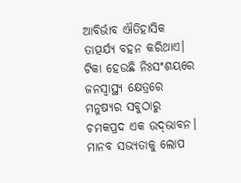ଆବିର୍ଭାବ ଐତିହାସିକ ତାତ୍ପର୍ଯ୍ୟ ବହନ କରିଥାଏ। ଟିକା ହେଉଛି ନିଃସଂଶୟରେ ଜନସ୍ବାସ୍ଥ୍ୟ କ୍ଷେତ୍ରରେ ମନୁଷ୍ୟର ସବୁଠାରୁ ଚମକପ୍ରଦ ଏକ ଉଦ୍‌ଭାବନ। ମାନବ ସଭ୍ୟତାକୁ ଲୋପ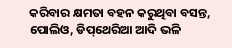କରିବାର କ୍ଷମତା ବହନ କରୁଥିବା ବସନ୍ତ, ପୋଲିଓ, ଡିପ୍‌ଥେରିଆ ଆଦି ଭଳି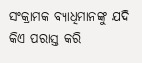ସଂକ୍ରାମକ ବ୍ୟାଧିମାନଙ୍କୁ ଯଦି କିଏ ପରାସ୍ତ କରି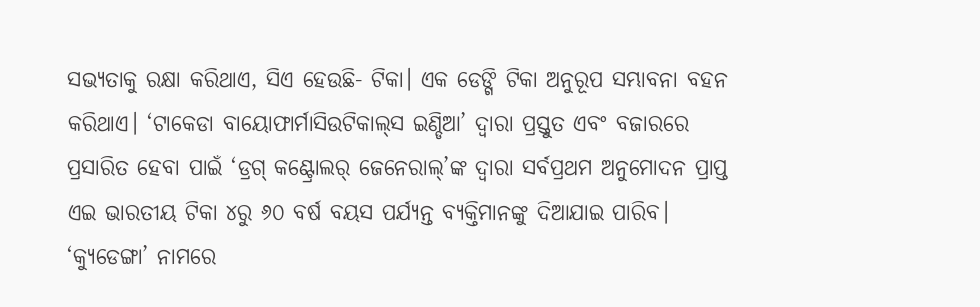ସଭ୍ୟତାକୁ ରକ୍ଷା କରିଥାଏ, ସିଏ ହେଉଛି- ଟିକା। ଏକ ଡେଙ୍ଗି ଟିକା ଅନୁରୂପ ସମ୍ଭାବନା ବହନ କରିଥାଏ। ‘ଟାକେଡା ବାୟୋଫାର୍ମାସିଉଟିକାଲ୍‌ସ ଇଣ୍ଡିଆ’ ଦ୍ବାରା ପ୍ରସ୍ତୁତ ଏବଂ ବଜାରରେ ପ୍ରସାରିତ ହେବା ପାଇଁ ‘ଡ୍ରଗ୍ କଣ୍ଟ୍ରୋଲର୍ ଜେନେରାଲ୍’ଙ୍କ ଦ୍ବାରା ସର୍ବପ୍ରଥମ ଅନୁମୋଦନ ପ୍ରାପ୍ତ ଏଇ ଭାରତୀୟ ଟିକା ୪ରୁ ୬୦ ବର୍ଷ ବୟସ ପର୍ଯ୍ୟନ୍ତ ବ୍ୟକ୍ତିମାନଙ୍କୁ ଦିଆଯାଇ ପାରିବ। ‘କ୍ୟୁଡେଙ୍ଗା’ ନାମରେ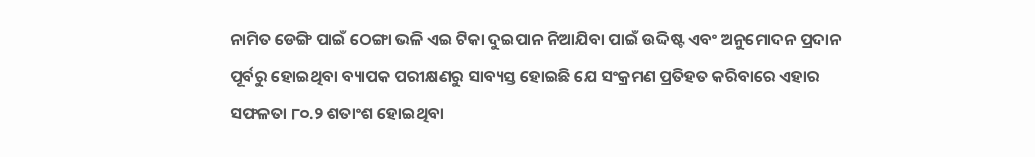ନାମିତ ଡେଙ୍ଗି ପାଇଁ ଠେଙ୍ଗା ଭଳି ଏଇ ଟିକା ଦୁଇପାନ ନିଆଯିବା ପାଇଁ ଉଦ୍ଦିଷ୍ଟ ଏବଂ ଅନୁମୋଦନ ପ୍ରଦାନ ପୂର୍ବରୁ ହୋଇଥିବା ବ୍ୟାପକ ପରୀକ୍ଷଣରୁ ସାବ୍ୟସ୍ତ ହୋଇଛି ଯେ ସଂକ୍ରମଣ ପ୍ରତିହତ କରିବାରେ ଏହାର ସଫଳତା ୮୦.୨ ଶତାଂଶ ହୋଇଥିବା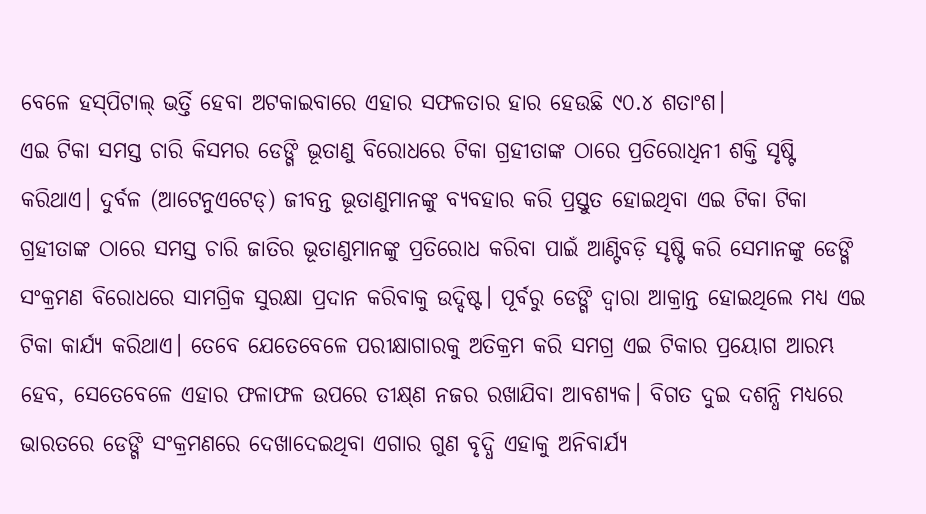ବେଳେ ହସ୍‌ପିଟାଲ୍ ଭର୍ତ୍ତି ହେବା ଅଟକାଇବାରେ ଏହାର ସଫଳତାର ହାର ହେଉଛି ୯୦.୪ ଶତାଂଶ।
ଏଇ ଟିକା ସମସ୍ତ ଚାରି କିସମର ଡେଙ୍ଗି ଭୂତାଣୁ ବିରୋଧରେ ଟିକା ଗ୍ରହୀତାଙ୍କ ଠାରେ ପ୍ରତିରୋଧିନୀ ଶକ୍ତି ସୃଷ୍ଟି କରିଥାଏ। ଦୁର୍ବଳ (ଆଟେନୁଏଟେଡ୍) ଜୀବନ୍ତ ଭୂତାଣୁମାନଙ୍କୁ ବ୍ୟବହାର କରି ପ୍ରସ୍ତୁତ ହୋଇଥିବା ଏଇ ଟିକା ଟିକା ଗ୍ରହୀତାଙ୍କ ଠାରେ ସମସ୍ତ ଚାରି ଜାତିର ଭୂତାଣୁମାନଙ୍କୁ ପ୍ରତିରୋଧ କରିବା ପାଇଁ ଆଣ୍ଟିବଡ଼ି ସୃଷ୍ଟି କରି ସେମାନଙ୍କୁ ଡେଙ୍ଗି ସଂକ୍ରମଣ ବିରୋଧରେ ସାମଗ୍ରିକ ସୁରକ୍ଷା ପ୍ରଦାନ କରିବାକୁ ଉଦ୍ଦିଷ୍ଟ। ପୂର୍ବରୁ ଡେଙ୍ଗି ଦ୍ବାରା ଆକ୍ରାନ୍ତ ହୋଇଥିଲେ ମଧ୍ୟ ଏଇ ଟିକା କାର୍ଯ୍ୟ କରିଥାଏ। ତେବେ ଯେତେବେଳେ ପରୀକ୍ଷାଗାରକୁ ଅତିକ୍ରମ କରି ସମଗ୍ର ଏଇ ଟିକାର ପ୍ରୟୋଗ ଆରମ୍ଭ ହେବ, ସେତେବେଳେ ଏହାର ଫଳାଫଳ ଉପରେ ତୀକ୍ଷ୍‌ଣ ନଜର ରଖାଯିବା ଆବଶ୍ୟକ। ବିଗତ ଦୁଇ ଦଶନ୍ଧି ମଧ୍ୟରେ ଭାରତରେ ଡେଙ୍ଗି ସଂକ୍ରମଣରେ ଦେଖାଦେଇଥିବା ଏଗାର ଗୁଣ ବୃଦ୍ଧି ଏହାକୁ ଅନିବାର୍ଯ୍ୟ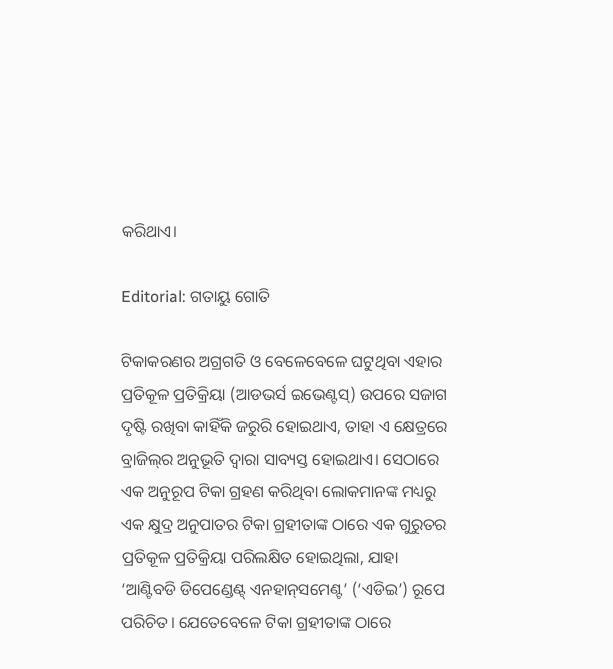କରିଥାଏ।

Editorial: ଗତାୟୁ ଗୋତି

ଟିକାକରଣର ଅଗ୍ରଗତି ଓ ବେଳେବେଳେ ଘଟୁଥିବା ଏହାର ପ୍ରତିକୂଳ ପ୍ରତିକ୍ରିୟା (ଆଡଭର୍ସ ଇଭେଣ୍ଟସ୍) ଉପରେ ସଜାଗ ଦୃଷ୍ଟି ରଖିବା କାହିଁକି ଜରୁରି ହୋଇଥାଏ, ତାହା ଏ କ୍ଷେତ୍ରରେ ବ୍ରାଜିଲ୍‌ର ଅନୁଭୂତି ଦ୍ବାରା ସାବ୍ୟସ୍ତ ହୋଇଥାଏ। ସେଠାରେ ଏକ ଅନୁରୂପ ଟିକା ଗ୍ରହଣ କରିଥିବା ଲୋକମାନଙ୍କ ମଧ୍ୟରୁ ଏକ କ୍ଷୁଦ୍ର ଅନୁପାତର ଟିକା ଗ୍ରହୀତାଙ୍କ ଠାରେ ଏକ ଗୁରୁତର ପ୍ରତିକୂଳ ପ୍ରତିକ୍ରିୟା ପରିଲକ୍ଷିତ ହୋଇଥିଲା, ଯାହା ‘ଆଣ୍ଟିବଡି ଡିପେଣ୍ଡେଣ୍ଟ୍ ଏନହାନ୍‌ସମେଣ୍ଟ’ (‘ଏଡିଇ’) ରୂପେ ପରିଚିତ। ଯେତେବେଳେ ଟିକା ଗ୍ରହୀତାଙ୍କ ଠାରେ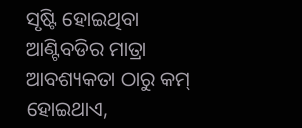ସୃଷ୍ଟି ହୋଇଥିବା ଆଣ୍ଟିବଡିର ମାତ୍ରା ଆବଶ୍ୟକତା ଠାରୁ କମ୍ ହୋଇଥାଏ,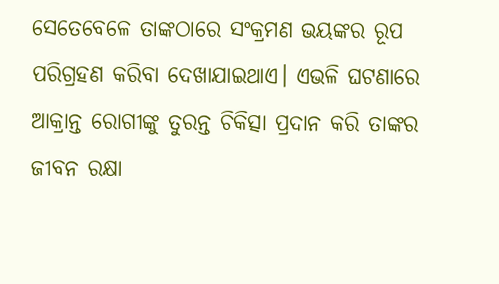ସେତେବେଳେ ତାଙ୍କଠାରେ ସଂକ୍ରମଣ ଭୟଙ୍କର ରୂପ ପରିଗ୍ରହଣ କରିବା ଦେଖାଯାଇଥାଏ। ଏଭଳି ଘଟଣାରେ ଆକ୍ରାନ୍ତ ରୋଗୀଙ୍କୁ ତୁରନ୍ତ ଚିକିତ୍ସା ପ୍ରଦାନ କରି ତାଙ୍କର ଜୀବନ ରକ୍ଷା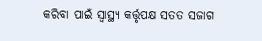କରିବା ପାଇଁ ସ୍ବାସ୍ଥ୍ୟ କର୍ତ୍ତୃପକ୍ଷ ସତତ ସଜାଗ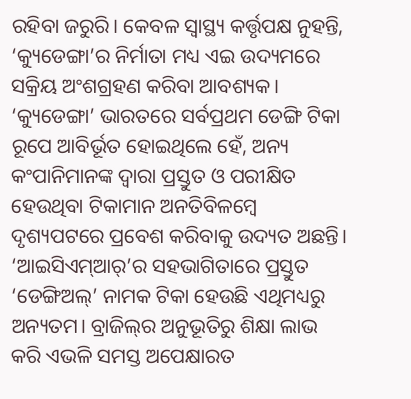ରହିବା ଜରୁରି। କେବଳ ସ୍ବାସ୍ଥ୍ୟ କର୍ତ୍ତୃପକ୍ଷ ନୁହନ୍ତି, ‘କ୍ୟୁଡେଙ୍ଗା’ର ନିର୍ମାତା ମଧ୍ୟ ଏଇ ଉଦ୍ୟମରେ ସକ୍ରିୟ ଅଂଶଗ୍ରହଣ କରିବା ଆବଶ୍ୟକ।
‘କ୍ୟୁଡେଙ୍ଗା’ ଭାରତରେ ସର୍ବପ୍ରଥମ ଡେଙ୍ଗି ଟିକା ରୂପେ ଆବିର୍ଭୂତ ହୋଇଥିଲେ ହେଁ, ଅନ୍ୟ କଂପାନିମାନଙ୍କ ଦ୍ବାରା ପ୍ରସ୍ତୁତ ଓ ପରୀକ୍ଷିତ ହେଉଥିବା ଟିକାମାନ ଅନତିବିଳମ୍ବେ ଦୃଶ୍ୟପଟରେ ପ୍ରବେଶ କରିବାକୁ ଉଦ୍ୟତ ଅଛନ୍ତି। ‘ଆଇସିଏମ୍ଆର୍’ର ସହଭାଗିତାରେ ପ୍ରସ୍ତୁତ ‘ଡେଙ୍ଗିଅଲ୍’ ନାମକ ଟିକା ହେଉଛି ଏଥିମଧ୍ୟରୁ ଅନ୍ୟତମ। ବ୍ରାଜିଲ୍‌ର ଅନୁଭୂତିରୁ ଶିକ୍ଷା ଲାଭ କରି ଏଭଳି ସମସ୍ତ ଅପେକ୍ଷାରତ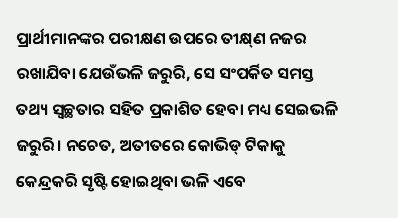ପ୍ରାର୍ଥୀମାନଙ୍କର ପରୀକ୍ଷଣ ଉପରେ ତୀକ୍ଷ୍‌ଣ ନଜର ରଖାଯିବା ଯେଉଁଭଳି ଜରୁରି, ସେ ସଂପର୍କିତ ସମସ୍ତ ତଥ୍ୟ ସ୍ବଚ୍ଛତାର ସହିତ ପ୍ରକାଶିତ ହେବା ମଧ୍ୟ ସେଇଭଳି ଜରୁରି। ନଚେତ, ଅତୀତରେ କୋଭିଡ୍ ଟିକାକୁ କେନ୍ଦ୍ରକରି ସୃଷ୍ଟି ହୋଇଥିବା ଭଳି ଏବେ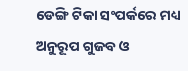ଡେଙ୍ଗି ଟିକା ସଂପର୍କରେ ମଧ୍ୟ ଅନୁରୂପ ଗୁଜବ ଓ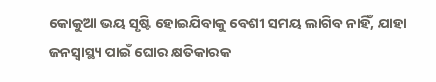କୋକୁଆ ଭୟ ସୃଷ୍ଟି ହୋଇଯିବାକୁ ବେଶୀ ସମୟ ଲାଗିବ ନାହିଁ, ଯାହା ଜନସ୍ବାସ୍ଥ୍ୟ ପାଇଁ ଘୋର କ୍ଷତିକାରକ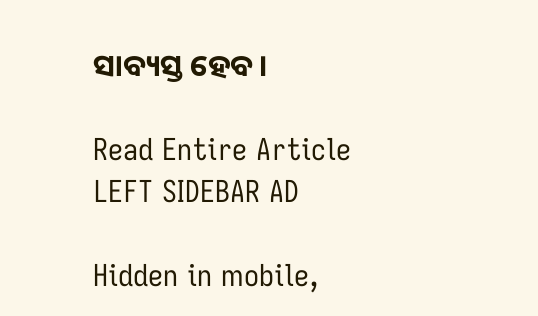ସାବ୍ୟସ୍ତ ହେବ।

Read Entire Article
LEFT SIDEBAR AD

Hidden in mobile,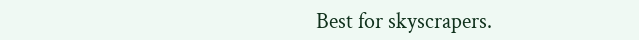Best for skyscrapers.